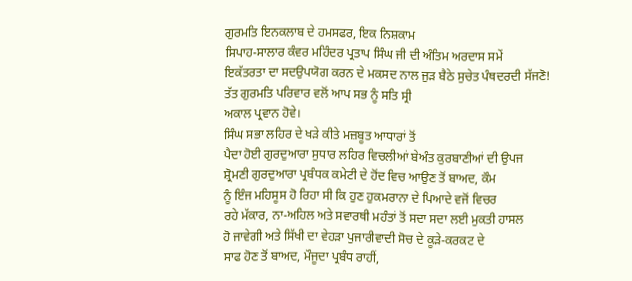ਗੁਰਮਤਿ ਇਨਕਲਾਬ ਦੇ ਹਮਸਫਰ, ਇਕ ਨਿਸ਼ਕਾਮ
ਸਿਪਾਹ-ਸਾਲਾਰ ਕੰਵਰ ਮਹਿੰਦਰ ਪ੍ਰਤਾਪ ਸਿੰਘ ਜੀ ਦੀ ਅੰਤਿਮ ਅਰਦਾਸ ਸਮੇਂ
ਇਕੱਤਰਤਾ ਦਾ ਸਦਉਪਯੋਗ ਕਰਨ ਦੇ ਮਕਸਦ ਨਾਲ ਜੁੜ ਬੈਠੇ ਸੁਚੇਤ ਪੰਥਦਰਦੀ ਸੱਜਣੋ!
ਤੱਤ ਗੁਰਮਤਿ ਪਰਿਵਾਰ ਵਲੋਂ ਆਪ ਸਭ ਨੂੰ ਸਤਿ ਸ੍ਰੀ
ਅਕਾਲ ਪ੍ਰਵਾਨ ਹੋਵੇ।
ਸਿੰਘ ਸਭਾ ਲਹਿਰ ਦੇ ਖੜੇ ਕੀਤੇ ਮਜ਼ਬੂਤ ਆਧਾਰਾਂ ਤੋਂ
ਪੈਦਾ ਹੋਈ ਗੁਰਦੁਆਰਾ ਸੁਧਾਰ ਲਹਿਰ ਵਿਚਲੀਆਂ ਬੇਅੰਤ ਕੁਰਬਾਣੀਆਂ ਦੀ ਉਪਜ
ਸ਼੍ਰੋਮਣੀ ਗੁਰਦੁਆਰਾ ਪ੍ਰਬੰਧਕ ਕਮੇਟੀ ਦੇ ਹੋਂਦ ਵਿਚ ਆਉਣ ਤੋਂ ਬਾਅਦ, ਕੌਮ
ਨੂੰ ਇੰਜ ਮਹਿਸੂਸ ਹੋ ਰਿਹਾ ਸੀ ਕਿ ਹੁਣ ਹੁਕਮਰਾਨਾ ਦੇ ਪਿਆਦੇ ਵਜੋਂ ਵਿਚਰ
ਰਹੇ ਮੱਕਾਰ, ਨਾ-ਅਹਿਲ ਅਤੇ ਸਵਾਰਥੀ ਮਹੰਤਾਂ ਤੋਂ ਸਦਾ ਸਦਾ ਲਈ ਮੁਕਤੀ ਹਾਸਲ
ਹੋ ਜਾਵੇਗੀ ਅਤੇ ਸਿੱਖੀ ਦਾ ਵੇਹੜਾ ਪੁਜਾਰੀਵਾਦੀ ਸੋਚ ਦੇ ਕੂੜੇ-ਕਰਕਟ ਦੇ
ਸਾਫ ਹੋਣ ਤੋਂ ਬਾਅਦ, ਮੌਜੂਦਾ ਪ੍ਰਬੰਧ ਰਾਹੀਂ,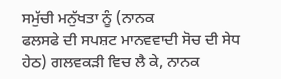ਸਮੁੱਚੀ ਮਨੁੱਖਤਾ ਨੂੰ (ਨਾਨਕ
ਫਲਸਫੇ ਦੀ ਸਪਸ਼ਟ ਮਾਨਵਵਾਦੀ ਸੋਚ ਦੀ ਸੇਧ ਹੇਠ) ਗਲਵਕੜੀ ਵਿਚ ਲੈ ਕੇ, ਨਾਨਕ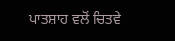ਪਾਤਸ਼ਾਹ ਵਲੋਂ ਚਿਤਵੇ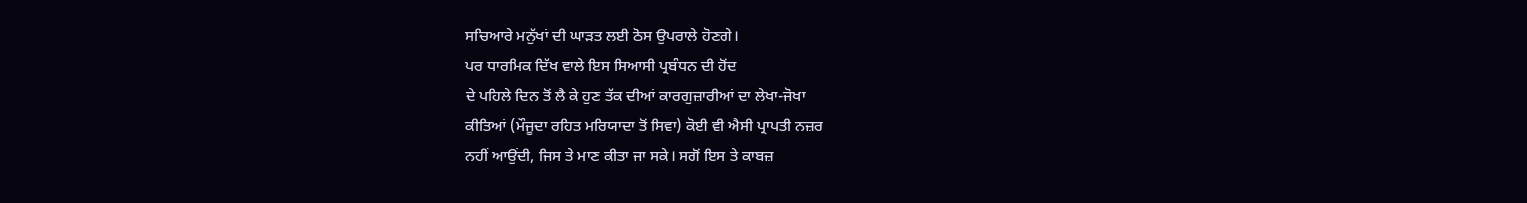ਸਚਿਆਰੇ ਮਨੁੱਖਾਂ ਦੀ ਘਾੜਤ ਲਈ ਠੋਸ ਉਪਰਾਲੇ ਹੋਣਗੇ।
ਪਰ ਧਾਰਮਿਕ ਦਿੱਖ ਵਾਲੇ ਇਸ ਸਿਆਸੀ ਪ੍ਰਬੰਧਨ ਦੀ ਹੋਂਦ
ਦੇ ਪਹਿਲੇ ਦਿਨ ਤੋਂ ਲੈ ਕੇ ਹੁਣ ਤੱਕ ਦੀਆਂ ਕਾਰਗੁਜ਼ਾਰੀਆਂ ਦਾ ਲੇਖਾ-ਜੋਖਾ
ਕੀਤਿਆਂ (ਮੌਜੂਦਾ ਰਹਿਤ ਮਰਿਯਾਦਾ ਤੋਂ ਸਿਵਾ) ਕੋਈ ਵੀ ਐਸੀ ਪ੍ਰਾਪਤੀ ਨਜ਼ਰ
ਨਹੀਂ ਆਉਂਦੀ, ਜਿਸ ਤੇ ਮਾਣ ਕੀਤਾ ਜਾ ਸਕੇ। ਸਗੋਂ ਇਸ ਤੇ ਕਾਬਜ਼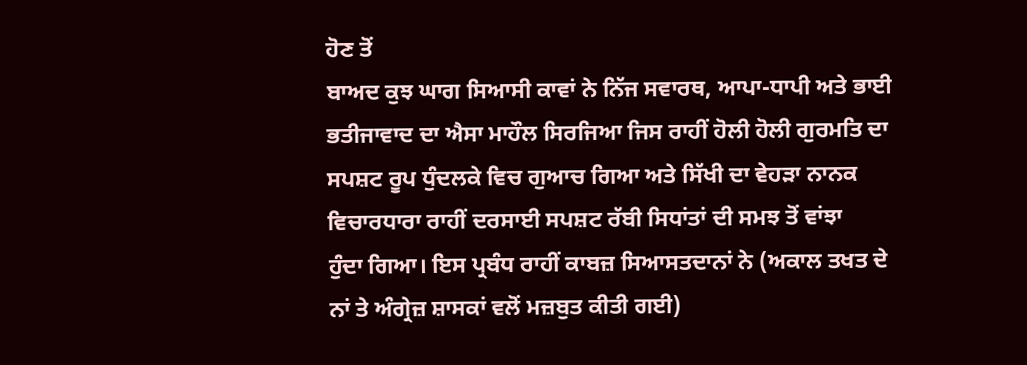ਹੋਣ ਤੋਂ
ਬਾਅਦ ਕੁਝ ਘਾਗ ਸਿਆਸੀ ਕਾਵਾਂ ਨੇ ਨਿੱਜ ਸਵਾਰਥ, ਆਪਾ-ਧਾਪੀ ਅਤੇ ਭਾਈ
ਭਤੀਜਾਵਾਦ ਦਾ ਐਸਾ ਮਾਹੌਲ ਸਿਰਜਿਆ ਜਿਸ ਰਾਹੀਂ ਹੋਲੀ ਹੋਲੀ ਗੁਰਮਤਿ ਦਾ
ਸਪਸ਼ਟ ਰੂਪ ਧੁੰਦਲਕੇ ਵਿਚ ਗੁਆਚ ਗਿਆ ਅਤੇ ਸਿੱਖੀ ਦਾ ਵੇਹੜਾ ਨਾਨਕ
ਵਿਚਾਰਧਾਰਾ ਰਾਹੀਂ ਦਰਸਾਈ ਸਪਸ਼ਟ ਰੱਬੀ ਸਿਧਾਂਤਾਂ ਦੀ ਸਮਝ ਤੋਂ ਵਾਂਝਾ
ਹੁੰਦਾ ਗਿਆ। ਇਸ ਪ੍ਰਬੰਧ ਰਾਹੀਂ ਕਾਬਜ਼ ਸਿਆਸਤਦਾਨਾਂ ਨੇ (ਅਕਾਲ ਤਖਤ ਦੇ
ਨਾਂ ਤੇ ਅੰਗ੍ਰੇਜ਼ ਸ਼ਾਸਕਾਂ ਵਲੋਂ ਮਜ਼ਬੁਤ ਕੀਤੀ ਗਈ)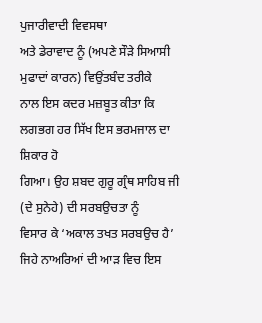ਪੁਜਾਰੀਵਾਦੀ ਵਿਵਸਥਾ
ਅਤੇ ਡੇਰਾਵਾਦ ਨੂੰ (ਅਪਣੇ ਸੌੜੇ ਸਿਆਸੀ ਮੁਫਾਦਾਂ ਕਾਰਨ) ਵਿਉਂਤਬੰਦ ਤਰੀਕੇ
ਨਾਲ ਇਸ ਕਦਰ ਮਜ਼ਬੂਤ ਕੀਤਾ ਕਿ ਲਗਭਗ ਹਰ ਸਿੱਖ ਇਸ ਭਰਮਜਾਲ ਦਾ ਸ਼ਿਕਾਰ ਹੋ
ਗਿਆ। ਉਹ ਸ਼ਬਦ ਗੁਰੂ ਗ੍ਰੰਥ ਸਾਹਿਬ ਜੀ (ਦੇ ਸੁਨੇਹੇ) ਦੀ ਸਰਬਉਚਤਾ ਨੂੰ
ਵਿਸਾਰ ਕੇ ‘ਅਕਾਲ ਤਖਤ ਸਰਬਉਚ ਹੈ’ ਜਿਹੇ ਨਾਅਰਿਆਂ ਦੀ ਆੜ ਵਿਚ ਇਸ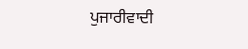ਪੁਜਾਰੀਵਾਦੀ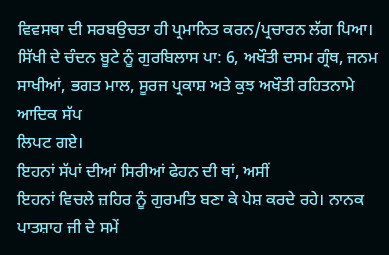ਵਿਵਸਥਾ ਦੀ ਸਰਬਉਚਤਾ ਹੀ ਪ੍ਰਮਾਨਿਤ ਕਰਨ/ਪ੍ਰਚਾਰਨ ਲੱਗ ਪਿਆ।
ਸਿੱਖੀ ਦੇ ਚੰਦਨ ਬੂਟੇ ਨੂੰ ਗੁਰਬਿਲਾਸ ਪਾ: 6, ਅਖੌਤੀ ਦਸਮ ਗ੍ਰੰਥ, ਜਨਮ
ਸਾਖੀਆਂ, ਭਗਤ ਮਾਲ, ਸੂਰਜ ਪ੍ਰਕਾਸ਼ ਅਤੇ ਕੁਝ ਅਖੌਤੀ ਰਹਿਤਨਾਮੇ ਆਦਿਕ ਸੱਪ
ਲਿਪਟ ਗਏ।
ਇਹਨਾਂ ਸੱਪਾਂ ਦੀਆਂ ਸਿਰੀਆਂ ਫੇਹਨ ਦੀ ਥਾਂ, ਅਸੀਂ
ਇਹਨਾਂ ਵਿਚਲੇ ਜ਼ਹਿਰ ਨੂੰ ਗੁਰਮਤਿ ਬਣਾ ਕੇ ਪੇਸ਼ ਕਰਦੇ ਰਹੇ। ਨਾਨਕ
ਪਾਤਸ਼ਾਹ ਜੀ ਦੇ ਸਮੇਂ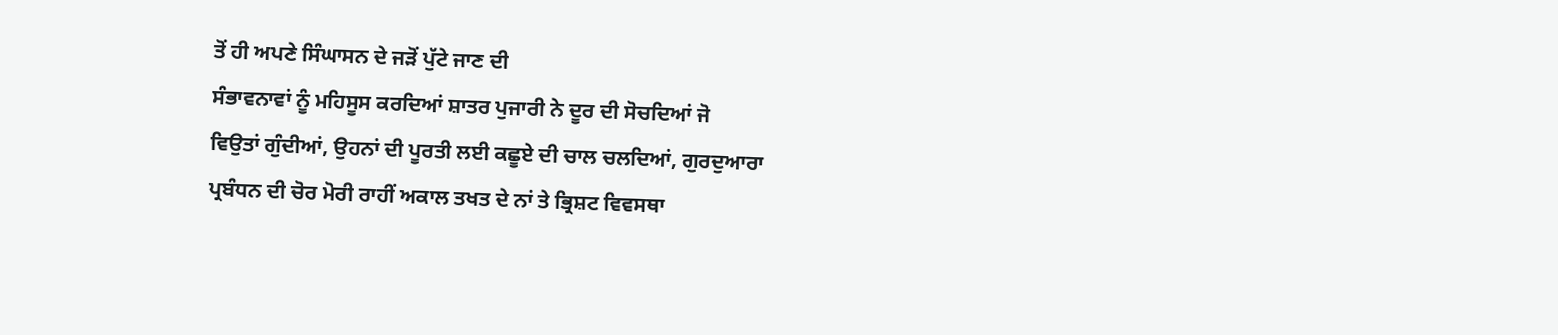ਤੋਂ ਹੀ ਅਪਣੇ ਸਿੰਘਾਸਨ ਦੇ ਜੜੋਂ ਪੁੱਟੇ ਜਾਣ ਦੀ
ਸੰਭਾਵਨਾਵਾਂ ਨੂੰ ਮਹਿਸੂਸ ਕਰਦਿਆਂ ਸ਼ਾਤਰ ਪੁਜਾਰੀ ਨੇ ਦੂਰ ਦੀ ਸੋਚਦਿਆਂ ਜੋ
ਵਿਉਤਾਂ ਗੁੰਦੀਆਂ, ਉਹਨਾਂ ਦੀ ਪੂਰਤੀ ਲਈ ਕਛੂਏ ਦੀ ਚਾਲ ਚਲਦਿਆਂ, ਗੁਰਦੁਆਰਾ
ਪ੍ਰਬੰਧਨ ਦੀ ਚੋਰ ਮੋਰੀ ਰਾਹੀਂ ਅਕਾਲ ਤਖਤ ਦੇ ਨਾਂ ਤੇ ਭ੍ਰਿਸ਼ਟ ਵਿਵਸਥਾ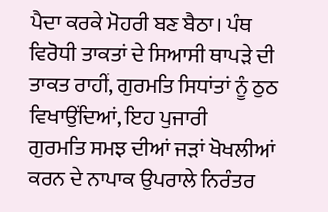ਪੈਦਾ ਕਰਕੇ ਮੋਹਰੀ ਬਣ ਬੈਠਾ। ਪੰਥ ਵਿਰੋਧੀ ਤਾਕਤਾਂ ਦੇ ਸਿਆਸੀ ਥਾਪੜੇ ਦੀ
ਤਾਕਤ ਰਾਹੀਂ, ਗੁਰਮਤਿ ਸਿਧਾਂਤਾਂ ਨੂੰ ਠੁਠ ਵਿਖਾਉਂਦਿਆਂ, ਇਹ ਪੁਜਾਰੀ
ਗੁਰਮਤਿ ਸਮਝ ਦੀਆਂ ਜੜਾਂ ਖੋਖਲੀਆਂ ਕਰਨ ਦੇ ਨਾਪਾਕ ਉਪਰਾਲੇ ਨਿਰੰਤਰ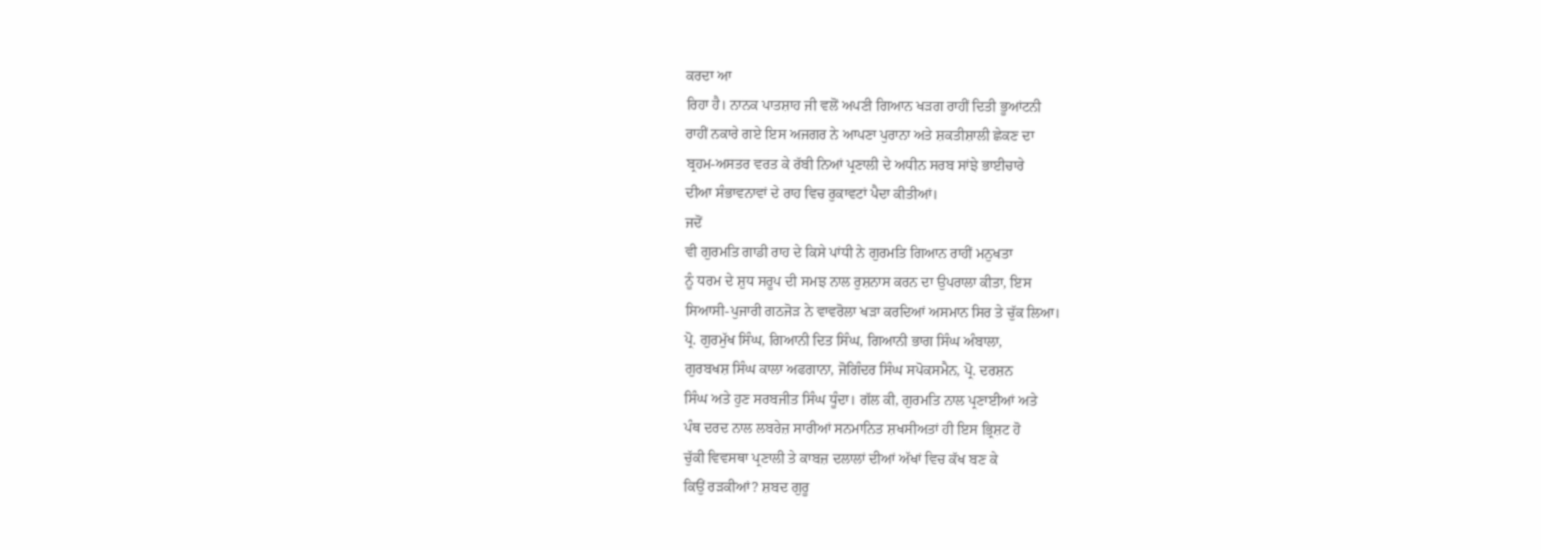ਕਰਦਾ ਆ
ਰਿਹਾ ਹੈ। ਨਾਨਕ ਪਾਤਸ਼ਾਹ ਜੀ ਵਲੋਂ ਅਪਣੀ ਗਿਆਨ ਖੜਗ ਰਾਹੀਂ ਦਿਤੀ ਭੂਆਂਟਨੀ
ਰਾਹੀਂ ਨਕਾਰੇ ਗਏ ਇਸ ਅਜਗਰ ਨੇ ਆਪਣਾ ਪੁਰਾਨਾ ਅਤੇ ਸ਼ਕਤੀਸ਼ਾਲੀ ਛੇਕਣ ਦਾ
ਬ੍ਰਹਮ-ਅਸਤਰ ਵਰਤ ਕੇ ਰੱਬੀ ਨਿਆਂ ਪ੍ਰਣਾਲੀ ਦੇ ਅਧੀਨ ਸਰਬ ਸਾਂਝੇ ਭਾਈਚਾਰੇ
ਦੀਆ ਸੰਭਾਵਨਾਵਾਂ ਦੇ ਰਾਹ ਵਿਚ ਰੁਕਾਵਟਾਂ ਪੈਦਾ ਕੀਤੀਆਂ।
ਜਦੋਂ
ਵੀ ਗੁਰਮਤਿ ਗਾਡੀ ਰਾਹ ਦੇ ਕਿਸੇ ਪਾਂਧੀ ਨੇ ਗੁਰਮਤਿ ਗਿਆਨ ਰਾਹੀਂ ਮਨੁਖਤਾ
ਨੂੰ ਧਰਮ ਦੇ ਸ਼ੁਧ ਸਰੂਪ ਦੀ ਸਮਝ ਨਾਲ ਰੁਸ਼ਨਾਸ ਕਰਨ ਦਾ ਉਪਰਾਲਾ ਕੀਤਾ, ਇਸ
ਸਿਆਸੀ-ਪੁਜਾਰੀ ਗਠਜੋੜ ਨੇ ਵਾਵਰੋਲਾ ਖੜਾ ਕਰਦਿਆਂ ਅਸਮਾਨ ਸਿਰ ਤੇ ਚੁੱਕ ਲਿਆ।
ਪ੍ਰੋ. ਗੁਰਮੁੱਖ ਸਿੰਘ, ਗਿਆਨੀ ਦਿਤ ਸਿੰਘ, ਗਿਆਨੀ ਭਾਗ ਸਿੰਘ ਅੰਬਾਲਾ,
ਗੁਰਬਖਸ਼ ਸਿੰਘ ਕਾਲਾ ਅਫਗਾਨਾ, ਜੋਗਿੰਦਰ ਸਿੰਘ ਸਪੋਕਸਮੈਨ, ਪ੍ਰੋ. ਦਰਸ਼ਨ
ਸਿੰਘ ਅਤੇ ਹੁਣ ਸਰਬਜੀਤ ਸਿੰਘ ਧੂੰਦਾ। ਗੱਲ ਕੀ, ਗੁਰਮਤਿ ਨਾਲ ਪ੍ਰਣਾਈਆਂ ਅਤੇ
ਪੰਥ ਦਰਦ ਨਾਲ ਲਬਰੇਜ਼ ਸਾਰੀਆਂ ਸਨਮਾਨਿਤ ਸ਼ਖਸੀਅਤਾਂ ਹੀ ਇਸ ਭ੍ਰਿਸ਼ਟ ਹੋ
ਚੁੱਕੀ ਵਿਵਸਥਾ ਪ੍ਰਣਾਲੀ ਤੇ ਕਾਬਜ਼ ਦਲਾਲਾਂ ਦੀਆਂ ਅੱਖਾਂ ਵਿਚ ਕੱਖ ਬਣ ਕੇ
ਕਿਉਂ ਰੜਕੀਆਂ? ਸ਼ਬਦ ਗੁਰੂ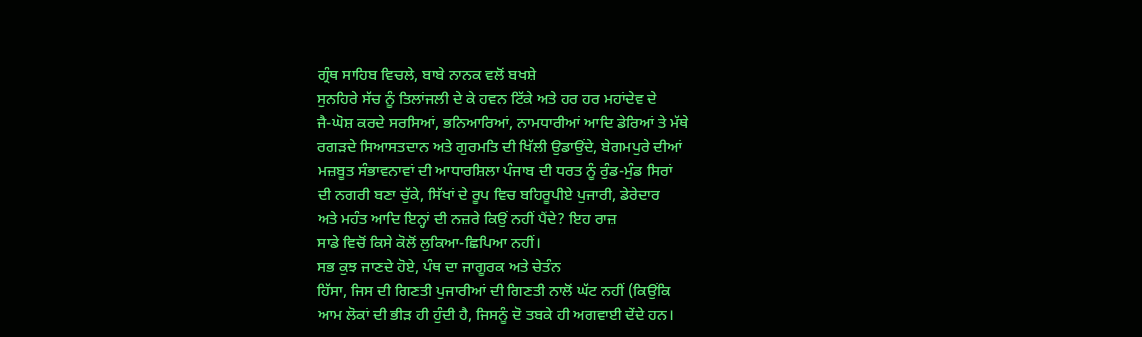ਗ੍ਰੰਥ ਸਾਹਿਬ ਵਿਚਲੇ, ਬਾਬੇ ਨਾਨਕ ਵਲੋਂ ਬਖਸ਼ੇ
ਸੁਨਹਿਰੇ ਸੱਚ ਨੂੰ ਤਿਲਾਂਜਲੀ ਦੇ ਕੇ ਹਵਨ ਟਿੱਕੇ ਅਤੇ ਹਰ ਹਰ ਮਹਾਂਦੇਵ ਦੇ
ਜੈ-ਘੋਸ਼ ਕਰਦੇ ਸਰਸਿਆਂ, ਭਨਿਆਰਿਆਂ, ਨਾਮਧਾਰੀਆਂ ਆਦਿ ਡੇਰਿਆਂ ਤੇ ਮੱਥੇ
ਰਗੜਦੇ ਸਿਆਸਤਦਾਨ ਅਤੇ ਗੁਰਮਤਿ ਦੀ ਖਿੱਲੀ ਉਡਾਉਂਦੇ, ਬੇਗਮਪੁਰੇ ਦੀਆਂ
ਮਜ਼ਬੂਤ ਸੰਭਾਵਨਾਵਾਂ ਦੀ ਆਧਾਰਸ਼ਿਲਾ ਪੰਜਾਬ ਦੀ ਧਰਤ ਨੂੰ ਰੁੰਡ-ਮੁੰਡ ਸਿਰਾਂ
ਦੀ ਨਗਰੀ ਬਣਾ ਚੁੱਕੇ, ਸਿੱਖਾਂ ਦੇ ਰੂਪ ਵਿਚ ਬਹਿਰੂਪੀਏ ਪੁਜਾਰੀ, ਡੇਰੇਦਾਰ
ਅਤੇ ਮਹੰਤ ਆਦਿ ਇਨ੍ਹਾਂ ਦੀ ਨਜ਼ਰੇ ਕਿਉਂ ਨਹੀਂ ਪੈਂਦੇ? ਇਹ ਰਾਜ਼
ਸਾਡੇ ਵਿਚੋਂ ਕਿਸੇ ਕੋਲੋਂ ਲੁਕਿਆ-ਛਿਪਿਆ ਨਹੀਂ।
ਸਭ ਕੁਝ ਜਾਣਦੇ ਹੋਏ, ਪੰਥ ਦਾ ਜਾਗੂਰਕ ਅਤੇ ਚੇਤੰਨ
ਹਿੱਸਾ, ਜਿਸ ਦੀ ਗਿਣਤੀ ਪੁਜਾਰੀਆਂ ਦੀ ਗਿਣਤੀ ਨਾਲੋਂ ਘੱਟ ਨਹੀਂ (ਕਿਉਂਕਿ
ਆਮ ਲੋਕਾਂ ਦੀ ਭੀੜ ਹੀ ਹੁੰਦੀ ਹੈ, ਜਿਸਨੂੰ ਦੋ ਤਬਕੇ ਹੀ ਅਗਵਾਈ ਦੇਂਦੇ ਹਨ।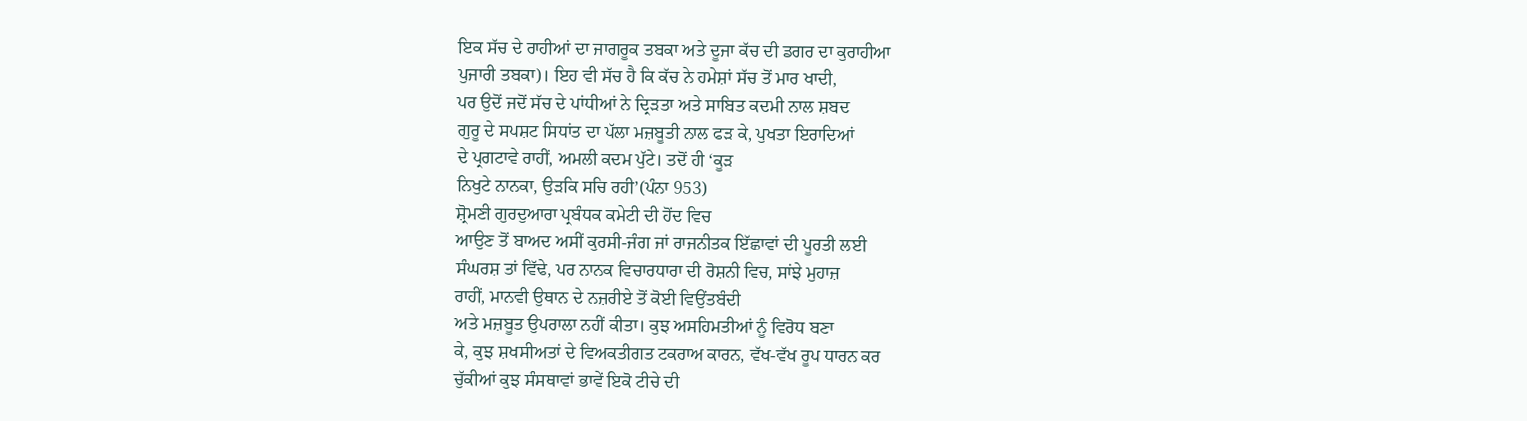ਇਕ ਸੱਚ ਦੇ ਰਾਹੀਆਂ ਦਾ ਜਾਗਰੂਕ ਤਬਕਾ ਅਤੇ ਦੂਜਾ ਕੱਚ ਦੀ ਡਗਰ ਦਾ ਕੁਰਾਹੀਆ
ਪੁਜਾਰੀ ਤਬਕਾ)। ਇਹ ਵੀ ਸੱਚ ਹੈ ਕਿ ਕੱਚ ਨੇ ਹਮੇਸ਼ਾਂ ਸੱਚ ਤੋਂ ਮਾਰ ਖਾਦੀ,
ਪਰ ਉਦੋਂ ਜਦੋਂ ਸੱਚ ਦੇ ਪਾਂਧੀਆਂ ਨੇ ਦ੍ਰਿੜਤਾ ਅਤੇ ਸਾਬਿਤ ਕਦਮੀ ਨਾਲ ਸ਼ਬਦ
ਗੁਰੂ ਦੇ ਸਪਸ਼ਟ ਸਿਧਾਂਤ ਦਾ ਪੱਲਾ ਮਜ਼ਬੂਤੀ ਨਾਲ ਫੜ ਕੇ, ਪੁਖਤਾ ਇਰਾਦਿਆਂ
ਦੇ ਪ੍ਰਗਟਾਵੇ ਰਾਹੀਂ, ਅਮਲੀ ਕਦਮ ਪੁੱਟੇ। ਤਦੋਂ ਹੀ ‘ਕੂੜ
ਨਿਖੁਟੇ ਨਾਨਕਾ, ਉੜਕਿ ਸਚਿ ਰਹੀ’(ਪੰਨਾ 953)
ਸ਼੍ਰੋਮਣੀ ਗੁਰਦੁਆਰਾ ਪ੍ਰਬੰਧਕ ਕਮੇਟੀ ਦੀ ਹੋਂਦ ਵਿਚ
ਆਉਣ ਤੋਂ ਬਾਅਦ ਅਸੀਂ ਕੁਰਸੀ-ਜੰਗ ਜਾਂ ਰਾਜਨੀਤਕ ਇੱਛਾਵਾਂ ਦੀ ਪੂਰਤੀ ਲਈ
ਸੰਘਰਸ਼ ਤਾਂ ਵਿੱਢੇ, ਪਰ ਨਾਨਕ ਵਿਚਾਰਧਾਰਾ ਦੀ ਰੋਸ਼ਨੀ ਵਿਚ, ਸਾਂਝੇ ਮੁਹਾਜ਼
ਰਾਹੀਂ, ਮਾਨਵੀ ਉਥਾਨ ਦੇ ਨਜ਼ਰੀਏ ਤੋਂ ਕੋਈ ਵਿਉਂਤਬੰਦੀ
ਅਤੇ ਮਜ਼ਬੂਤ ਉਪਰਾਲਾ ਨਹੀਂ ਕੀਤਾ। ਕੁਝ ਅਸਹਿਮਤੀਆਂ ਨੂੰ ਵਿਰੋਧ ਬਣਾ
ਕੇ, ਕੁਝ ਸ਼ਖਸੀਅਤਾਂ ਦੇ ਵਿਅਕਤੀਗਤ ਟਕਰਾਅ ਕਾਰਨ, ਵੱਖ-ਵੱਖ ਰੂਪ ਧਾਰਨ ਕਰ
ਚੁੱਕੀਆਂ ਕੁਝ ਸੰਸਥਾਵਾਂ ਭਾਵੇਂ ਇਕੋ ਟੀਚੇ ਦੀ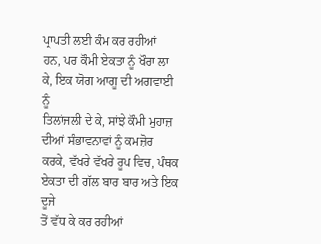ਪ੍ਰਾਪਤੀ ਲਈ ਕੰਮ ਕਰ ਰਹੀਆਂ
ਹਨ, ਪਰ ਕੌਮੀ ਏਕਤਾ ਨੂੰ ਖੌਰਾ ਲਾ ਕੇ, ਇਕ ਯੋਗ ਆਗੂ ਦੀ ਅਗਵਾਈ ਨੂੰ
ਤਿਲਾਂਜਲੀ ਦੇ ਕੇ, ਸਾਂਝੇ ਕੌਮੀ ਮੁਹਾਜ਼ ਦੀਆਂ ਸੰਭਾਵਨਾਵਾਂ ਨੂੰ ਕਮਜ਼ੋਰ
ਕਰਕੇ, ਵੱਖਰੇ ਵੱਖਰੇ ਰੂਪ ਵਿਚ, ਪੰਥਕ ਏਕਤਾ ਦੀ ਗੱਲ ਬਾਰ ਬਾਰ ਅਤੇ ਇਕ ਦੂਜੇ
ਤੋਂ ਵੱਧ ਕੇ ਕਰ ਰਹੀਆਂ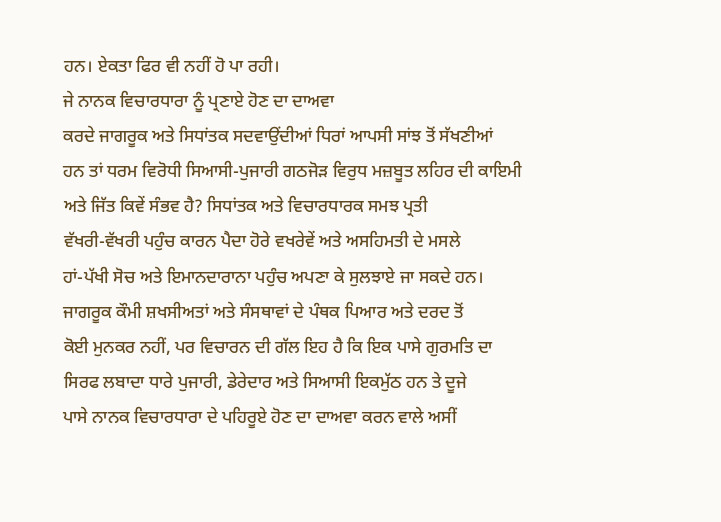ਹਨ। ਏਕਤਾ ਫਿਰ ਵੀ ਨਹੀਂ ਹੋ ਪਾ ਰਹੀ।
ਜੇ ਨਾਨਕ ਵਿਚਾਰਧਾਰਾ ਨੂੰ ਪ੍ਰਣਾਏ ਹੋਣ ਦਾ ਦਾਅਵਾ
ਕਰਦੇ ਜਾਗਰੂਕ ਅਤੇ ਸਿਧਾਂਤਕ ਸਦਵਾਉਂਦੀਆਂ ਧਿਰਾਂ ਆਪਸੀ ਸਾਂਝ ਤੋਂ ਸੱਖਣੀਆਂ
ਹਨ ਤਾਂ ਧਰਮ ਵਿਰੋਧੀ ਸਿਆਸੀ-ਪੁਜਾਰੀ ਗਠਜੋੜ ਵਿਰੁਧ ਮਜ਼ਬੂਤ ਲਹਿਰ ਦੀ ਕਾਇਮੀ
ਅਤੇ ਜਿੱਤ ਕਿਵੇਂ ਸੰਭਵ ਹੈ? ਸਿਧਾਂਤਕ ਅਤੇ ਵਿਚਾਰਧਾਰਕ ਸਮਝ ਪ੍ਰਤੀ
ਵੱਖਰੀ-ਵੱਖਰੀ ਪਹੁੰਚ ਕਾਰਨ ਪੈਦਾ ਹੋਰੇ ਵਖਰੇਵੇਂ ਅਤੇ ਅਸਹਿਮਤੀ ਦੇ ਮਸਲੇ
ਹਾਂ-ਪੱਖੀ ਸੋਚ ਅਤੇ ਇਮਾਨਦਾਰਾਨਾ ਪਹੁੰਚ ਅਪਣਾ ਕੇ ਸੁਲਝਾਏ ਜਾ ਸਕਦੇ ਹਨ।
ਜਾਗਰੂਕ ਕੌਮੀ ਸ਼ਖਸੀਅਤਾਂ ਅਤੇ ਸੰਸਥਾਵਾਂ ਦੇ ਪੰਥਕ ਪਿਆਰ ਅਤੇ ਦਰਦ ਤੋਂ
ਕੋਈ ਮੁਨਕਰ ਨਹੀਂ, ਪਰ ਵਿਚਾਰਨ ਦੀ ਗੱਲ ਇਹ ਹੈ ਕਿ ਇਕ ਪਾਸੇ ਗੁਰਮਤਿ ਦਾ
ਸਿਰਫ ਲਬਾਦਾ ਧਾਰੇ ਪੁਜਾਰੀ, ਡੇਰੇਦਾਰ ਅਤੇ ਸਿਆਸੀ ਇਕਮੁੱਠ ਹਨ ਤੇ ਦੂਜੇ
ਪਾਸੇ ਨਾਨਕ ਵਿਚਾਰਧਾਰਾ ਦੇ ਪਹਿਰੂਏ ਹੋਣ ਦਾ ਦਾਅਵਾ ਕਰਨ ਵਾਲੇ ਅਸੀਂ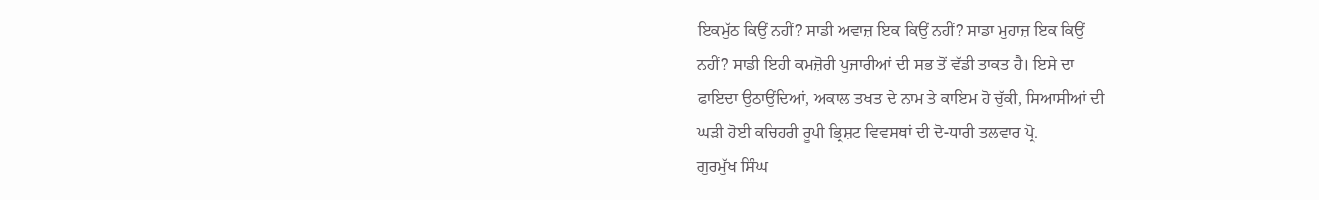ਇਕਮੁੱਠ ਕਿਉਂ ਨਹੀਂ? ਸਾਡੀ ਅਵਾਜ਼ ਇਕ ਕਿਉਂ ਨਹੀਂ? ਸਾਡਾ ਮੁਹਾਜ਼ ਇਕ ਕਿਉਂ
ਨਹੀਂ? ਸਾਡੀ ਇਹੀ ਕਮਜ਼ੋਰੀ ਪੁਜਾਰੀਆਂ ਦੀ ਸਭ ਤੋਂ ਵੱਡੀ ਤਾਕਤ ਹੈ। ਇਸੇ ਦਾ
ਫਾਇਦਾ ਉਠਾਉਂਦਿਆਂ, ਅਕਾਲ ਤਖਤ ਦੇ ਨਾਮ ਤੇ ਕਾਇਮ ਹੋ ਚੁੱਕੀ, ਸਿਆਸੀਆਂ ਦੀ
ਘੜੀ ਹੋਈ ਕਚਿਹਰੀ ਰੂਪੀ ਭ੍ਰਿਸ਼ਟ ਵਿਵਸਥਾਂ ਦੀ ਦੋ-ਧਾਰੀ ਤਲਵਾਰ ਪ੍ਰੋ.
ਗੁਰਮੁੱਖ ਸਿੰਘ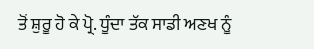ਤੋਂ ਸ਼ੁਰੂ ਹੋ ਕੇ ਪ੍ਰੋ. ਧੂੰਦਾ ਤੱਕ ਸਾਡੀ ਅਣਖ ਨੂੰ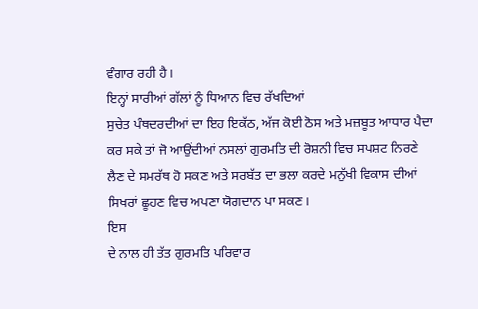ਵੰਗਾਰ ਰਹੀ ਹੈ।
ਇਨ੍ਹਾਂ ਸਾਰੀਆਂ ਗੱਲਾਂ ਨੂੰ ਧਿਆਨ ਵਿਚ ਰੱਖਦਿਆਂ
ਸੁਚੇਤ ਪੰਥਦਰਦੀਆਂ ਦਾ ਇਹ ਇਕੱਠ, ਅੱਜ ਕੋਈ ਠੋਸ ਅਤੇ ਮਜ਼ਬੂਤ ਆਧਾਰ ਪੈਦਾ
ਕਰ ਸਕੇ ਤਾਂ ਜੋ ਆਉਂਦੀਆਂ ਨਸਲਾਂ ਗੁਰਮਤਿ ਦੀ ਰੋਸ਼ਨੀ ਵਿਚ ਸਪਸ਼ਟ ਨਿਰਣੇ
ਲੈਣ ਦੇ ਸਮਰੱਥ ਹੋ ਸਕਣ ਅਤੇ ਸਰਬੱਤ ਦਾ ਭਲਾ ਕਰਦੇ ਮਨੁੱਖੀ ਵਿਕਾਸ ਦੀਆਂ
ਸਿਖਰਾਂ ਛੂਹਣ ਵਿਚ ਅਪਣਾ ਯੋਗਦਾਨ ਪਾ ਸਕਣ।
ਇਸ
ਦੇ ਨਾਲ ਹੀ ਤੱਤ ਗੁਰਮਤਿ ਪਰਿਵਾਰ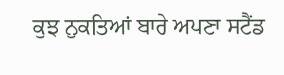ਕੁਝ ਨੁਕਤਿਆਂ ਬਾਰੇ ਅਪਣਾ ਸਟੈਂਡ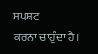ਸਪਸ਼ਟ
ਕਰਨਾ ਚਾਹੁੰਦਾ ਹੈ।